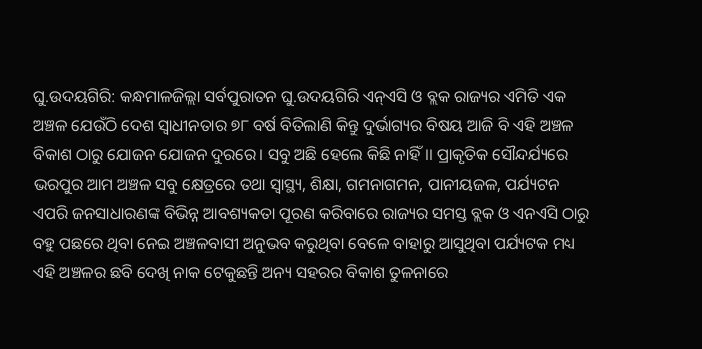ଘୁ.ଉଦୟଗିରି: କନ୍ଧମାଳଜିଲ୍ଲା ସର୍ବପୁରାତନ ଘୁ.ଉଦୟଗିରି ଏନ୍ଏସି ଓ ବ୍ଲକ ରାଜ୍ୟର ଏମିତି ଏକ ଅଞ୍ଚଳ ଯେଉଁଠି ଦେଶ ସ୍ଵାଧୀନତାର ୭୮ ବର୍ଷ ବିତିଲାଣି କିନ୍ତୁ ଦୁର୍ଭାଗ୍ୟର ବିଷୟ ଆଜି ବି ଏହି ଅଞ୍ଚଳ ବିକାଶ ଠାରୁ ଯୋଜନ ଯୋଜନ ଦୁରରେ। ସବୁ ଅଛି ହେଲେ କିଛି ନାହିଁ।। ପ୍ରାକୃତିକ ସୌନ୍ଦର୍ଯ୍ୟରେ ଭରପୁର ଆମ ଅଞ୍ଚଳ ସବୁ କ୍ଷେତ୍ରରେ ତଥା ସ୍ୱାସ୍ଥ୍ୟ, ଶିକ୍ଷା, ଗମନାଗମନ, ପାନୀୟଜଳ, ପର୍ଯ୍ୟଟନ ଏପରି ଜନସାଧାରଣଙ୍କ ବିଭିନ୍ନ ଆବଶ୍ୟକତା ପୂରଣ କରିବାରେ ରାଜ୍ୟର ସମସ୍ତ ବ୍ଲକ ଓ ଏନଏସି ଠାରୁ ବହୁ ପଛରେ ଥିବା ନେଇ ଅଞ୍ଚଳବାସୀ ଅନୁଭବ କରୁଥିବା ବେଳେ ବାହାରୁ ଆସୁଥିବା ପର୍ଯ୍ୟଟକ ମଧ୍ୟ ଏହି ଅଞ୍ଚଳର ଛବି ଦେଖି ନାକ ଟେକୁଛନ୍ତି ଅନ୍ୟ ସହରର ବିକାଶ ତୁଳନାରେ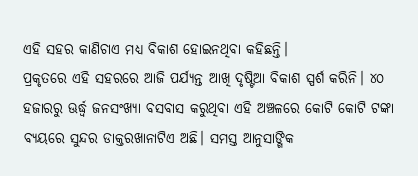ଏହି ସହର କାଣିଚାଏ ମଧ୍ୟ ବିକାଶ ହୋଇନଥିବା କହିଛନ୍ତି।
ପ୍ରକୃତରେ ଏହି ସହରରେ ଆଜି ପର୍ଯ୍ୟନ୍ତ ଆଖି ଦୃଷ୍ଟିଆ ବିକାଶ ସ୍ପର୍ଶ କରିନି। ୪୦ ହଜାରରୁ ଊର୍ଦ୍ଧ୍ବ ଜନସଂଖ୍ୟା ବସବାସ କରୁଥିବା ଏହି ଅଞ୍ଚଳରେ କୋଟି କୋଟି ଟଙ୍କା ବ୍ୟୟରେ ସୁନ୍ଦର ଡାକ୍ତରଖାନାଟିଏ ଅଛି। ସମସ୍ତ ଆନୁସାଙ୍ଗିକ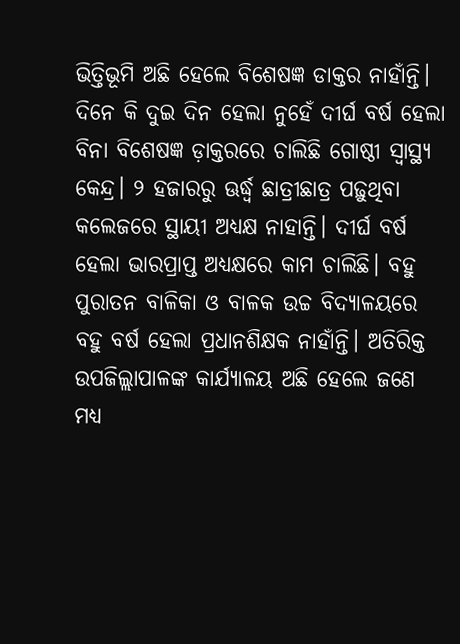ଭିତ୍ତିଭୂମି ଅଛି ହେଲେ ବିଶେଷଜ୍ଞ ଡାକ୍ତର ନାହାଁନ୍ତି। ଦିନେ କି ଦୁଇ ଦିନ ହେଲା ନୁହେଁ ଦୀର୍ଘ ବର୍ଷ ହେଲା ବିନା ବିଶେଷଜ୍ଞ ଡ଼ାକ୍ତରରେ ଚାଲିଛି ଗୋଷ୍ଠୀ ସ୍ୱାସ୍ଥ୍ୟ କେନ୍ଦ୍ର। ୨ ହଜାରରୁ ଊର୍ଦ୍ଧ୍ବ ଛାତ୍ରୀଛାତ୍ର ପଢ଼ୁଥିବା କଲେଜରେ ସ୍ଥାୟୀ ଅଧ୍ୟକ୍ଷ ନାହାନ୍ତି। ଦୀର୍ଘ ବର୍ଷ ହେଲା ଭାରପ୍ରାପ୍ତ ଅଧ୍ୟକ୍ଷରେ କାମ ଚାଲିଛି। ବହୁ ପୁରାତନ ବାଳିକା ଓ ବାଳକ ଉଚ୍ଚ ବିଦ୍ୟାଳୟରେ ବହୁ ବର୍ଷ ହେଲା ପ୍ରଧାନଶିକ୍ଷକ ନାହାଁନ୍ତି। ଅତିରିକ୍ତ ଉପଜିଲ୍ଲାପାଳଙ୍କ କାର୍ଯ୍ୟାଳୟ ଅଛି ହେଲେ ଜଣେ ମଧ୍ୟ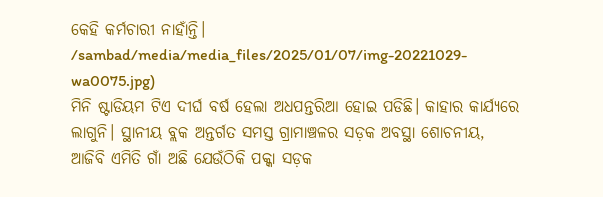କେହି କର୍ମଚାରୀ ନାହାଁନ୍ତି।
/sambad/media/media_files/2025/01/07/img-20221029-wa0075.jpg)
ମିନି ଷ୍ଟାଡିୟମ ଟିଏ ଦୀର୍ଘ ବର୍ଷ ହେଲା ଅଧପନ୍ତରିଆ ହୋଇ ପଡିଛି। କାହାର କାର୍ଯ୍ୟରେ ଲାଗୁନି। ସ୍ଥାନୀୟ ବ୍ଲକ ଅନ୍ତର୍ଗତ ସମସ୍ତ ଗ୍ରାମାଞ୍ଚଳର ସଡ଼କ ଅବସ୍ଥା ଶୋଚନୀୟ, ଆଜିବି ଏମିତି ଗାଁ ଅଛି ଯେଉଁଠିକି ପକ୍କା ସଡ଼କ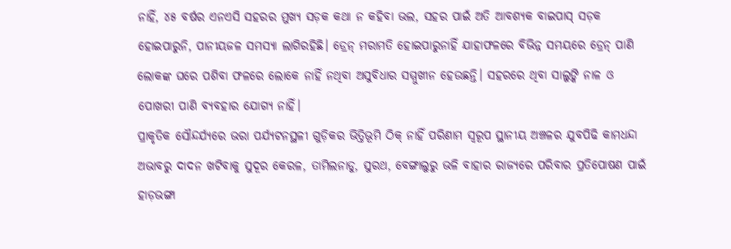ନାହିଁ, ୪୫ ବର୍ଷର ଏନଏସି ସହରର ମୁଖ୍ୟ ସଡ଼କ କଥା ନ କହିବା ଭଲ, ସହର ପାଇଁ ଅତି ଆବଶ୍ୟକ ବାଇପାସ୍ ସଡ଼କ ହୋଇପାରୁନି, ପାନୀୟଜଳ ସମସ୍ୟା ଲାଗିରହିଛି। ଡ୍ରେନ୍ ମରାମତି ହୋଇପାରୁନାହିଁ ଯାହାଫଳରେ ବିଭିନ୍ନ ସମୟରେ ଡ୍ରେନ୍ ପାଣି ଲୋକଙ୍କ ଘରେ ପଶିବା ଫଳରେ ଲୋକେ ନାହିଁ ନଥିବା ଅସୁବିଧାର ସମ୍ମୁଖୀନ ହେଉଛନ୍ତି। ସହରରେ ଥିବା ସାଲୁଙ୍କି ନାଳ ଓ ପୋଖରୀ ପାଣି ବ୍ୟବହାର ଯୋଗ୍ୟ ନାହିଁ।
ପ୍ରାକୃତିକ ସୌନ୍ଦର୍ଯ୍ୟରେ ଭରା ପର୍ଯ୍ୟଟନସ୍ଥଳୀ ଗୁଡ଼ିକର ଭିତ୍ତିଭୂମି ଠିକ୍ ନାହିଁ ପରିଣାମ ସ୍ୱରୂପ ସ୍ଥାନୀୟ ଅଞ୍ଚଳର ଯୁବପିଢି କାମଧନ୍ଦା ଅଭାବରୁ ଦାଦନ ଖଟିବାକୁ ସୁଦୂର କେରଳ, ତାମିଲନାଡୁ, ସୁରଥ, ବେଙ୍ଗାଲୁରୁ ଭଳି ବାହାର ରାଜ୍ୟରେ ପରିବାର ପ୍ରତିପୋଷଣ ପାଇଁ ହାଡ଼ଭଙ୍ଗା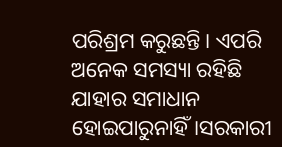ପରିଶ୍ରମ କରୁଛନ୍ତି। ଏପରି ଅନେକ ସମସ୍ୟା ରହିଛି ଯାହାର ସମାଧାନ ହୋଇପାରୁନାହିଁ।ସରକାରୀ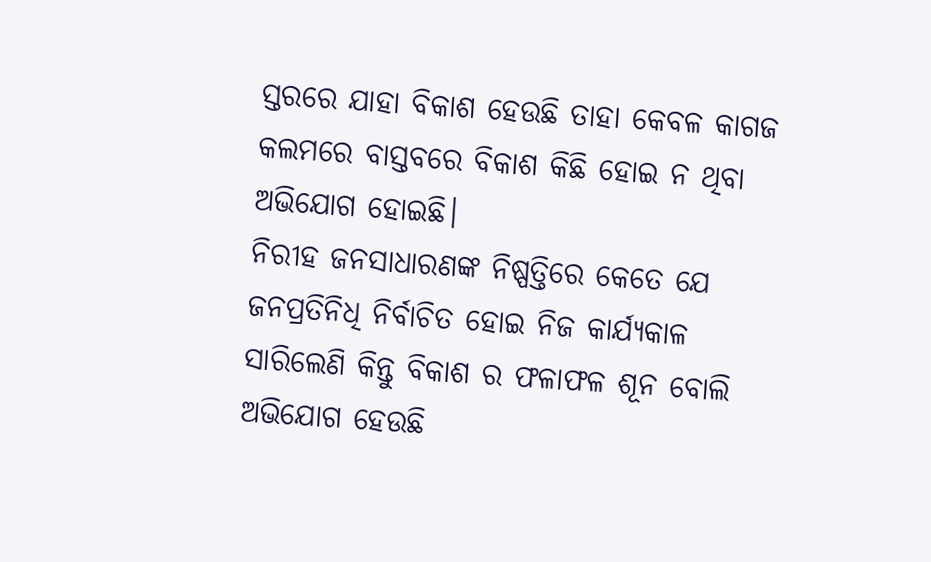ସ୍ତରରେ ଯାହା ବିକାଶ ହେଉଛି ତାହା କେବଳ କାଗଜ କଲମରେ ବାସ୍ତବରେ ବିକାଶ କିଛି ହୋଇ ନ ଥିବା ଅଭିଯୋଗ ହୋଇଛି।
ନିରୀହ ଜନସାଧାରଣଙ୍କ ନିଷ୍ପତ୍ତିରେ କେତେ ଯେ ଜନପ୍ରତିନିଧି ନିର୍ବାଚିତ ହୋଇ ନିଜ କାର୍ଯ୍ୟକାଳ ସାରିଲେଣି କିନ୍ତୁ ବିକାଶ ର ଫଳାଫଳ ଶୂନ ବୋଲି ଅଭିଯୋଗ ହେଉଛି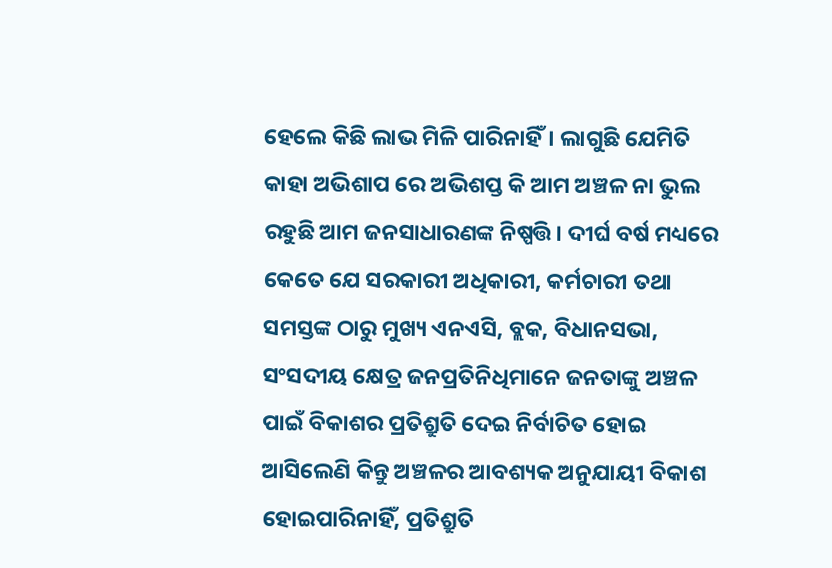ହେଲେ କିଛି ଲାଭ ମିଳି ପାରିନାହିଁ। ଲାଗୁଛି ଯେମିତି କାହା ଅଭିଶାପ ରେ ଅଭିଶପ୍ତ କି ଆମ ଅଞ୍ଚଳ ନା ଭୁଲ ରହୁଛି ଆମ ଜନସାଧାରଣଙ୍କ ନିଷ୍ପତ୍ତି। ଦୀର୍ଘ ବର୍ଷ ମଧ୍ୟରେ କେତେ ଯେ ସରକାରୀ ଅଧିକାରୀ, କର୍ମଚାରୀ ତଥା ସମସ୍ତଙ୍କ ଠାରୁ ମୁଖ୍ୟ ଏନଏସି, ବ୍ଲକ, ବିଧାନସଭା, ସଂସଦୀୟ କ୍ଷେତ୍ର ଜନପ୍ରତିନିଧିମାନେ ଜନତାଙ୍କୁ ଅଞ୍ଚଳ ପାଇଁ ବିକାଶର ପ୍ରତିଶ୍ରୁତି ଦେଇ ନିର୍ବାଚିତ ହୋଇ ଆସିଲେଣି କିନ୍ତୁ ଅଞ୍ଚଳର ଆବଶ୍ୟକ ଅନୁଯାୟୀ ବିକାଶ ହୋଇପାରିନାହିଁ, ପ୍ରତିଶ୍ରୁତି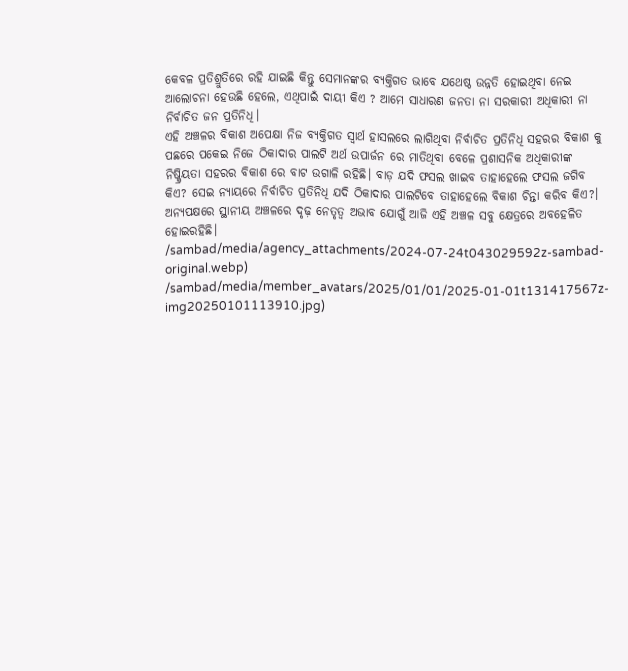କେବଳ ପ୍ରତିଶ୍ରୁତିରେ ରହି ଯାଇଛି କିନ୍ତୁ ସେମାନଙ୍କର ବ୍ୟକ୍ତିଗତ ଭାବେ ଯଥେଷ୍ଠ ଉନ୍ନତି ହୋଇଥିବା ନେଇ ଆଲୋଚନା ହେଉଛି ହେଲେ, ଏଥିପାଇଁ ଦାୟୀ କିଏ ? ଆମେ ସାଧାରଣ ଜନତା ନା ସରକାରୀ ଅଧିକାରୀ ନା ନିର୍ବାଚିତ ଜନ ପ୍ରତିନିଧି।
ଏହି ଅଞ୍ଚଳର ବିକାଶ ଅପେକ୍ଷା ନିଜ ବ୍ୟକ୍ତିଗତ ସ୍ୱାର୍ଥ ହାସଲରେ ଲାଗିଥିବା ନିର୍ବାଚିତ ପ୍ରତିନିଧି ସହରର ବିକାଶ କୁ ପଛରେ ପକେଇ ନିଜେ ଠିକାଦାର ପାଲଟି ଅର୍ଥ ଉପାର୍ଜନ ରେ ମାତିଥିବା ବେଳେ ପ୍ରଶାସନିକ ଅଧିକାରୀଙ୍କ ନିଷ୍କ୍ରିୟତା ସହରର ବିକାଶ ରେ ବାଟ ଉଗାଳି ରହିଛି। ବାଡ଼ ଯଦି ଫସଲ ଖାଇବ ତାହାହେଲେ ଫସଲ ଜଗିବ କିଏ? ସେଇ ନ୍ୟାୟରେ ନିର୍ବାଚିତ ପ୍ରତିନିଧି ଯଦି ଠିକାଦାର ପାଲଟିବେ ତାହାହେଲେ ବିକାଶ ଚିନ୍ତା କରିବ କିଏ?। ଅନ୍ୟପକ୍ଷରେ ସ୍ଥାନୀୟ ଅଞ୍ଚଳରେ ଦୃଢ଼ ନେତୃତ୍ୱ ଅଭାବ ଯୋଗୁଁ ଆଜି ଏହି ଅଞ୍ଚଳ ସବୁ କ୍ଷେତ୍ରରେ ଅବହେଳିତ ହୋଇରହିଛି।
/sambad/media/agency_attachments/2024-07-24t043029592z-sambad-original.webp)
/sambad/media/member_avatars/2025/01/01/2025-01-01t131417567z-img20250101113910.jpg)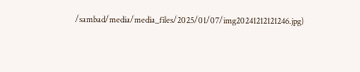/sambad/media/media_files/2025/01/07/img20241212121246.jpg)